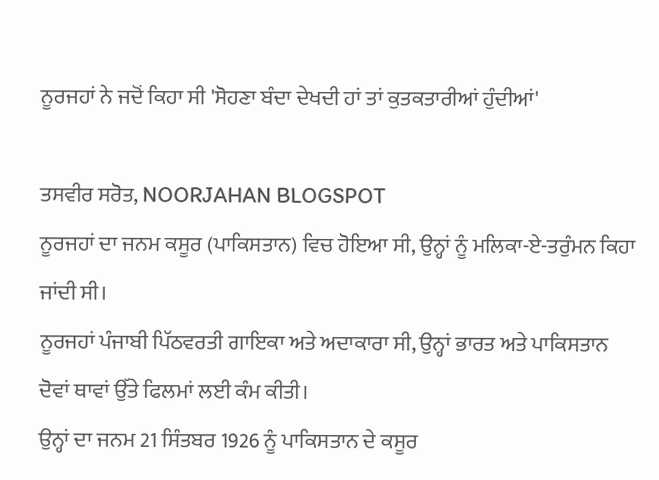ਨੂਰਜਹਾਂ ਨੇ ਜਦੋਂ ਕਿਹਾ ਸੀ 'ਸੋਹਣਾ ਬੰਦਾ ਦੇਖਦੀ ਹਾਂ ਤਾਂ ਕੁਤਕਤਾਰੀਆਂ ਹੁੰਦੀਆਂ'

ਤਸਵੀਰ ਸਰੋਤ, NOORJAHAN BLOGSPOT
ਨੂਰਜਹਾਂ ਦਾ ਜਨਮ ਕਸੂਰ (ਪਾਕਿਸਤਾਨ) ਵਿਚ ਹੋਇਆ ਸੀ, ਉਨ੍ਹਾਂ ਨੂੰ ਮਲਿਕਾ-ਏ-ਤਰੁੰਮਨ ਕਿਹਾ ਜਾਂਦੀ ਸੀ।
ਨੂਰਜਹਾਂ ਪੰਜਾਬੀ ਪਿੱਠਵਰਤੀ ਗਾਇਕਾ ਅਤੇ ਅਦਾਕਾਰਾ ਸੀ, ਉਨ੍ਹਾਂ ਭਾਰਤ ਅਤੇ ਪਾਕਿਸਤਾਨ ਦੋਵਾਂ ਥਾਵਾਂ ਉੱਤੇ ਫਿਲਮਾਂ ਲਈ ਕੰਮ ਕੀਤੀ।
ਉਨ੍ਹਾਂ ਦਾ ਜਨਮ 21 ਸਿੰਤਬਰ 1926 ਨੂੰ ਪਾਕਿਸਤਾਨ ਦੇ ਕਸੂਰ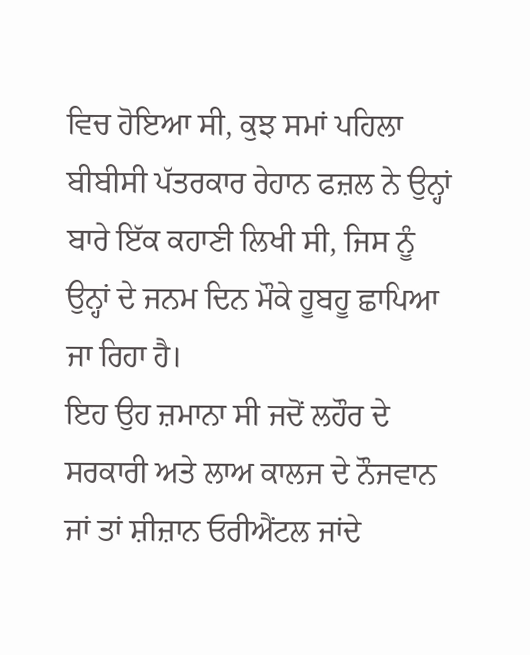ਵਿਚ ਹੋਇਆ ਸੀ, ਕੁਝ ਸਮਾਂ ਪਹਿਲਾ ਬੀਬੀਸੀ ਪੱਤਰਕਾਰ ਰੇਹਾਨ ਫਜ਼ਲ ਨੇ ਉਨ੍ਹਾਂ ਬਾਰੇ ਇੱਕ ਕਹਾਣੀ ਲਿਖੀ ਸੀ, ਜਿਸ ਨੂੰ ਉਨ੍ਹਾਂ ਦੇ ਜਨਮ ਦਿਨ ਮੌਕੇ ਹੂਬਹੂ ਛਾਪਿਆ ਜਾ ਰਿਹਾ ਹੈ।
ਇਹ ਉਹ ਜ਼ਮਾਨਾ ਸੀ ਜਦੋਂ ਲਹੌਰ ਦੇ ਸਰਕਾਰੀ ਅਤੇ ਲਾਅ ਕਾਲਜ ਦੇ ਨੌਜਵਾਨ ਜਾਂ ਤਾਂ ਸ਼ੀਜ਼ਾਨ ਓਰੀਐਂਟਲ ਜਾਂਦੇ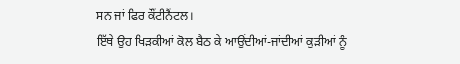ਸਨ ਜਾਂ ਫਿਰ ਕੌਂਟੀਨੈਂਟਲ।
ਇੱਥੇ ਉਹ ਖਿੜਕੀਆਂ ਕੋਲ ਬੈਠ ਕੇ ਆਉਂਦੀਆਂ-ਜਾਂਦੀਆਂ ਕੁੜੀਆਂ ਨੂੰ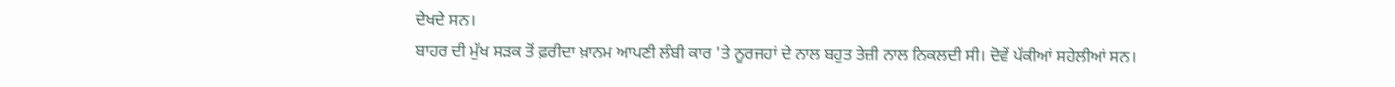ਦੇਖਦੇ ਸਨ।
ਬਾਹਰ ਦੀ ਮੁੱਖ ਸੜਕ ਤੋਂ ਫ਼ਰੀਦਾ ਖ਼ਾਨਮ ਆਪਣੀ ਲੰਬੀ ਕਾਰ 'ਤੇ ਨੂਰਜਹਾਂ ਦੇ ਨਾਲ ਬਹੁਤ ਤੇਜ਼ੀ ਨਾਲ ਨਿਕਲਦੀ ਸੀ। ਦੋਵੇਂ ਪੱਕੀਆਂ ਸਹੇਲੀਆਂ ਸਨ।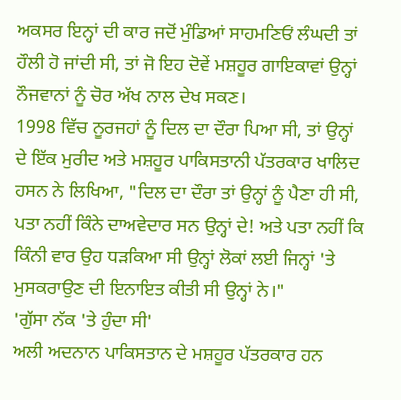ਅਕਸਰ ਇਨ੍ਹਾਂ ਦੀ ਕਾਰ ਜਦੋਂ ਮੁੰਡਿਆਂ ਸਾਹਮਣਿਓਂ ਲੰਘਦੀ ਤਾਂ ਹੌਲੀ ਹੋ ਜਾਂਦੀ ਸੀ, ਤਾਂ ਜੋ ਇਹ ਦੋਵੇਂ ਮਸ਼ਹੂਰ ਗਾਇਕਾਵਾਂ ਉਨ੍ਹਾਂ ਨੌਜਵਾਨਾਂ ਨੂੰ ਚੋਰ ਅੱਖ ਨਾਲ ਦੇਖ ਸਕਣ।
1998 ਵਿੱਚ ਨੂਰਜਹਾਂ ਨੂੰ ਦਿਲ ਦਾ ਦੌਰਾ ਪਿਆ ਸੀ, ਤਾਂ ਉਨ੍ਹਾਂ ਦੇ ਇੱਕ ਮੁਰੀਦ ਅਤੇ ਮਸ਼ਹੂਰ ਪਾਕਿਸਤਾਨੀ ਪੱਤਰਕਾਰ ਖਾਲਿਦ ਹਸਨ ਨੇ ਲਿਖਿਆ, "ਦਿਲ ਦਾ ਦੌਰਾ ਤਾਂ ਉਨ੍ਹਾਂ ਨੂੰ ਪੈਣਾ ਹੀ ਸੀ, ਪਤਾ ਨਹੀਂ ਕਿੰਨੇ ਦਾਅਵੇਦਾਰ ਸਨ ਉਨ੍ਹਾਂ ਦੇ! ਅਤੇ ਪਤਾ ਨਹੀਂ ਕਿ ਕਿੰਨੀ ਵਾਰ ਉਹ ਧੜਕਿਆ ਸੀ ਉਨ੍ਹਾਂ ਲੋਕਾਂ ਲਈ ਜਿਨ੍ਹਾਂ 'ਤੇ ਮੁਸਕਰਾਉਣ ਦੀ ਇਨਾਇਤ ਕੀਤੀ ਸੀ ਉਨ੍ਹਾਂ ਨੇ।"
'ਗੁੱਸਾ ਨੱਕ 'ਤੇ ਹੁੰਦਾ ਸੀ'
ਅਲੀ ਅਦਨਾਨ ਪਾਕਿਸਤਾਨ ਦੇ ਮਸ਼ਹੂਰ ਪੱਤਰਕਾਰ ਹਨ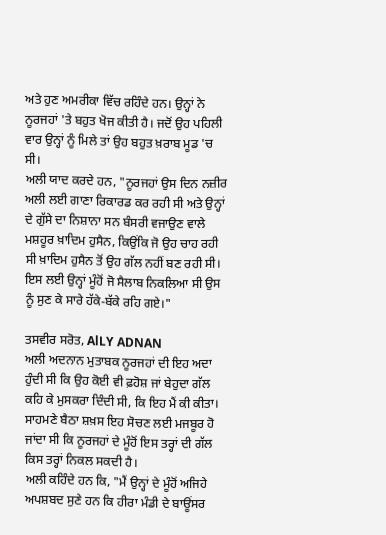ਅਤੇ ਹੁਣ ਅਮਰੀਕਾ ਵਿੱਚ ਰਹਿੰਦੇ ਹਨ। ਉਨ੍ਹਾਂ ਨੇ ਨੂਰਜਹਾਂ 'ਤੇ ਬਹੁਤ ਖੋਜ ਕੀਤੀ ਹੈ। ਜਦੋਂ ਉਹ ਪਹਿਲੀ ਵਾਰ ਉਨ੍ਹਾਂ ਨੂੰ ਮਿਲੇ ਤਾਂ ਉਹ ਬਹੁਤ ਖ਼ਰਾਬ ਮੂਡ 'ਚ ਸੀ।
ਅਲੀ ਯਾਦ ਕਰਦੇ ਹਨ, "ਨੂਰਜਹਾਂ ਉਸ ਦਿਨ ਨਜ਼ੀਰ ਅਲੀ ਲਈ ਗਾਣਾ ਰਿਕਾਰਡ ਕਰ ਰਹੀ ਸੀ ਅਤੇ ਉਨ੍ਹਾਂ ਦੇ ਗੁੱਸੇ ਦਾ ਨਿਸ਼ਾਨਾ ਸਨ ਬੰਸਰੀ ਵਜਾਉਣ ਵਾਲੇ ਮਸ਼ਹੂਰ ਖ਼ਾਦਿਮ ਹੁਸੈਨ, ਕਿਉਂਕਿ ਜੋ ਉਹ ਚਾਹ ਰਹੀ ਸੀ ਖ਼ਾਦਿਮ ਹੁਸੈਨ ਤੋਂ ਉਹ ਗੱਲ ਨਹੀਂ ਬਣ ਰਹੀ ਸੀ। ਇਸ ਲਈ ਉਨ੍ਹਾਂ ਮੂੰਹੋਂ ਜੋ ਸੈਲਾਬ ਨਿਕਲਿਆ ਸੀ ਉਸ ਨੂੰ ਸੁਣ ਕੇ ਸਾਰੇ ਹੱਕੇ-ਬੱਕੇ ਰਹਿ ਗਏ।"

ਤਸਵੀਰ ਸਰੋਤ, AlLY ADNAN
ਅਲੀ ਅਦਨਾਨ ਮੁਤਾਬਕ ਨੂਰਜਹਾਂ ਦੀ ਇਹ ਅਦਾ ਹੁੰਦੀ ਸੀ ਕਿ ਉਹ ਕੋਈ ਵੀ ਫ਼ਹੋਸ਼ ਜਾਂ ਬੇਹੁਦਾ ਗੱਲ ਕਹਿ ਕੇ ਮੁਸਕਰਾ ਦਿੰਦੀ ਸੀ, ਕਿ ਇਹ ਮੈਂ ਕੀ ਕੀਤਾ।
ਸਾਹਮਣੇ ਬੈਠਾ ਸ਼ਖ਼ਸ ਇਹ ਸੋਚਣ ਲਈ ਮਜਬੂਰ ਹੋ ਜਾਂਦਾ ਸੀ ਕਿ ਨੂਰਜਹਾਂ ਦੇ ਮੂੰਹੋਂ ਇਸ ਤਰ੍ਹਾਂ ਦੀ ਗੱਲ ਕਿਸ ਤਰ੍ਹਾਂ ਨਿਕਲ ਸਕਦੀ ਹੈ।
ਅਲੀ ਕਹਿੰਦੇ ਹਨ ਕਿ, "ਮੈਂ ਉਨ੍ਹਾਂ ਦੇ ਮੂੰਹੋਂ ਅਜਿਹੇ ਅਪਸ਼ਬਦ ਸੁਣੇ ਹਨ ਕਿ ਹੀਰਾ ਮੰਡੀ ਦੇ ਬਾਊਂਸਰ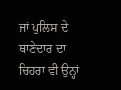ਜਾਂ ਪੁਲਿਸ ਦੇ ਥਾਣੇਦਾਰ ਦਾ ਚਿਹਰਾ ਵੀ ਉਨ੍ਹਾਂ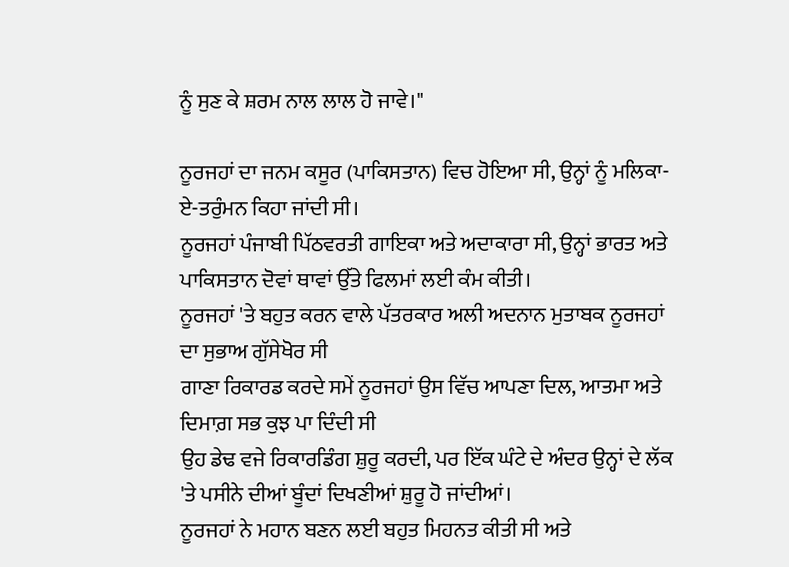ਨੂੰ ਸੁਣ ਕੇ ਸ਼ਰਮ ਨਾਲ ਲਾਲ ਹੋ ਜਾਵੇ।"

ਨੂਰਜਹਾਂ ਦਾ ਜਨਮ ਕਸੂਰ (ਪਾਕਿਸਤਾਨ) ਵਿਚ ਹੋਇਆ ਸੀ, ਉਨ੍ਹਾਂ ਨੂੰ ਮਲਿਕਾ-ਏ-ਤਰੁੰਮਨ ਕਿਹਾ ਜਾਂਦੀ ਸੀ।
ਨੂਰਜਹਾਂ ਪੰਜਾਬੀ ਪਿੱਠਵਰਤੀ ਗਾਇਕਾ ਅਤੇ ਅਦਾਕਾਰਾ ਸੀ, ਉਨ੍ਹਾਂ ਭਾਰਤ ਅਤੇ ਪਾਕਿਸਤਾਨ ਦੋਵਾਂ ਥਾਵਾਂ ਉੱਤੇ ਫਿਲਮਾਂ ਲਈ ਕੰਮ ਕੀਤੀ।
ਨੂਰਜਹਾਂ 'ਤੇ ਬਹੁਤ ਕਰਨ ਵਾਲੇ ਪੱਤਰਕਾਰ ਅਲੀ ਅਦਨਾਨ ਮੁਤਾਬਕ ਨੂਰਜਹਾਂ ਦਾ ਸੁਭਾਅ ਗੁੱਸੇਖੋਰ ਸੀ
ਗਾਣਾ ਰਿਕਾਰਡ ਕਰਦੇ ਸਮੇਂ ਨੂਰਜਹਾਂ ਉਸ ਵਿੱਚ ਆਪਣਾ ਦਿਲ, ਆਤਮਾ ਅਤੇ ਦਿਮਾਗ਼ ਸਭ ਕੁਝ ਪਾ ਦਿੰਦੀ ਸੀ
ਉਹ ਡੇਢ ਵਜੇ ਰਿਕਾਰਡਿੰਗ ਸ਼ੁਰੂ ਕਰਦੀ, ਪਰ ਇੱਕ ਘੰਟੇ ਦੇ ਅੰਦਰ ਉਨ੍ਹਾਂ ਦੇ ਲੱਕ 'ਤੇ ਪਸੀਨੇ ਦੀਆਂ ਬੂੰਦਾਂ ਦਿਖਣੀਆਂ ਸ਼ੁਰੂ ਹੋ ਜਾਂਦੀਆਂ।
ਨੂਰਜਹਾਂ ਨੇ ਮਹਾਨ ਬਣਨ ਲਈ ਬਹੁਤ ਮਿਹਨਤ ਕੀਤੀ ਸੀ ਅਤੇ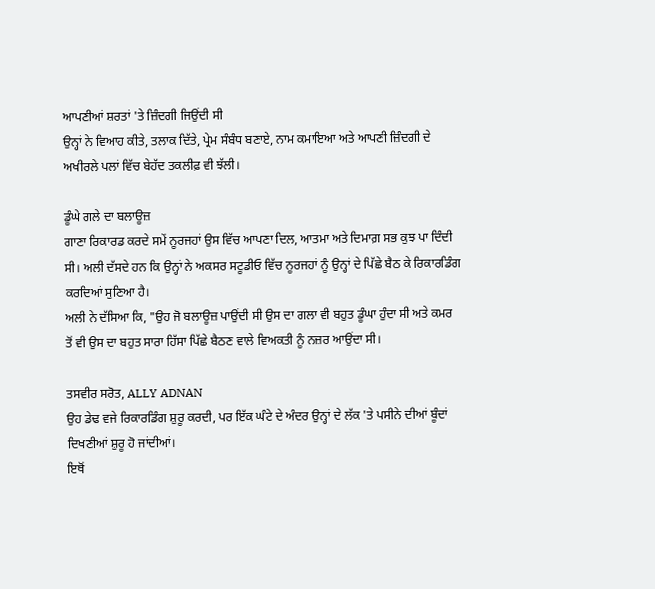ਆਪਣੀਆਂ ਸ਼ਰਤਾਂ 'ਤੇ ਜ਼ਿੰਦਗੀ ਜਿਉਂਦੀ ਸੀ
ਉਨ੍ਹਾਂ ਨੇ ਵਿਆਹ ਕੀਤੇ, ਤਲਾਕ ਦਿੱਤੇ, ਪ੍ਰੇਮ ਸੰਬੰਧ ਬਣਾਏ, ਨਾਮ ਕਮਾਇਆ ਅਤੇ ਆਪਣੀ ਜ਼ਿੰਦਗੀ ਦੇ ਅਖੀਰਲੇ ਪਲਾਂ ਵਿੱਚ ਬੇਹੱਦ ਤਕਲੀਫ਼ ਵੀ ਝੱਲੀ।

ਡੂੰਘੇ ਗਲੇ ਦਾ ਬਲਾਊਜ਼
ਗਾਣਾ ਰਿਕਾਰਡ ਕਰਦੇ ਸਮੇਂ ਨੂਰਜਹਾਂ ਉਸ ਵਿੱਚ ਆਪਣਾ ਦਿਲ, ਆਤਮਾ ਅਤੇ ਦਿਮਾਗ਼ ਸਭ ਕੁਝ ਪਾ ਦਿੰਦੀ ਸੀ। ਅਲੀ ਦੱਸਦੇ ਹਨ ਕਿ ਉਨ੍ਹਾਂ ਨੇ ਅਕਸਰ ਸਟੂਡੀਓ ਵਿੱਚ ਨੂਰਜਹਾਂ ਨੂੰ ਉਨ੍ਹਾਂ ਦੇ ਪਿੱਛੇ ਬੈਠ ਕੇ ਰਿਕਾਰਡਿੰਗ ਕਰਦਿਆਂ ਸੁਣਿਆ ਹੈ।
ਅਲੀ ਨੇ ਦੱਸਿਆ ਕਿ, "ਉਹ ਜੋ ਬਲਾਊਜ਼ ਪਾਉਂਦੀ ਸੀ ਉਸ ਦਾ ਗਲਾ ਵੀ ਬਹੁਤ ਡੂੰਘਾ ਹੁੰਦਾ ਸੀ ਅਤੇ ਕਮਰ ਤੋਂ ਵੀ ਉਸ ਦਾ ਬਹੁਤ ਸਾਰਾ ਹਿੱਸਾ ਪਿੱਛੇ ਬੈਠਣ ਵਾਲੇ ਵਿਅਕਤੀ ਨੂੰ ਨਜ਼ਰ ਆਉਂਦਾ ਸੀ।

ਤਸਵੀਰ ਸਰੋਤ, ALLY ADNAN
ਉਹ ਡੇਢ ਵਜੇ ਰਿਕਾਰਡਿੰਗ ਸ਼ੁਰੂ ਕਰਦੀ, ਪਰ ਇੱਕ ਘੰਟੇ ਦੇ ਅੰਦਰ ਉਨ੍ਹਾਂ ਦੇ ਲੱਕ 'ਤੇ ਪਸੀਨੇ ਦੀਆਂ ਬੂੰਦਾਂ ਦਿਖਣੀਆਂ ਸ਼ੁਰੂ ਹੋ ਜਾਂਦੀਆਂ।
ਇਥੋਂ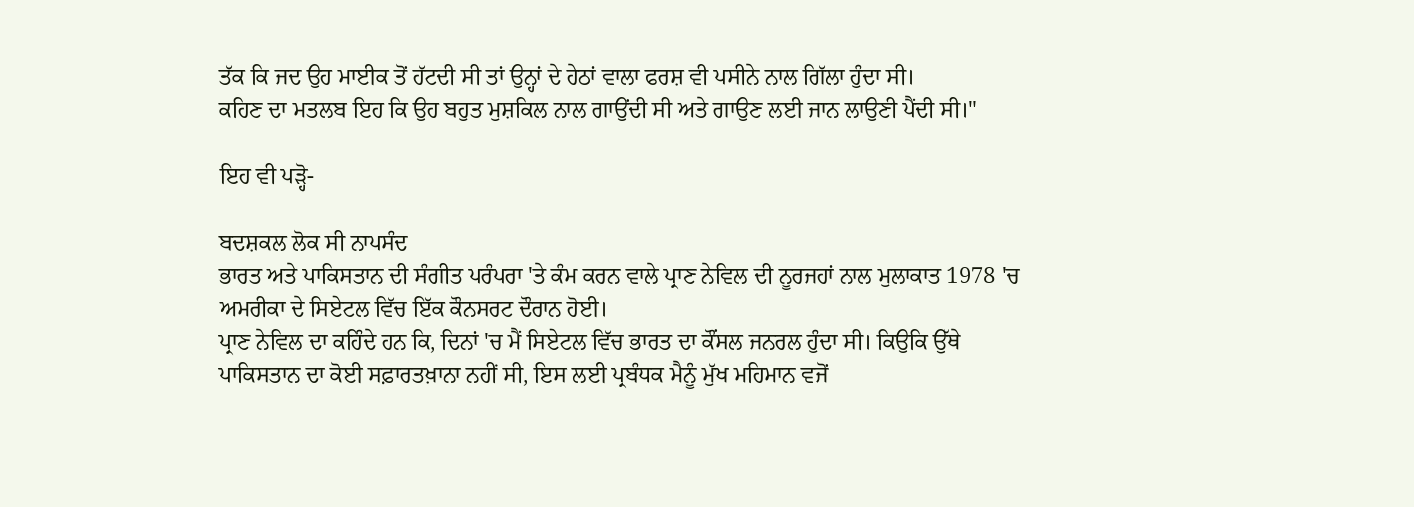ਤੱਕ ਕਿ ਜਦ ਉਹ ਮਾਈਕ ਤੋਂ ਹੱਟਦੀ ਸੀ ਤਾਂ ਉਨ੍ਹਾਂ ਦੇ ਹੇਠਾਂ ਵਾਲਾ ਫਰਸ਼ ਵੀ ਪਸੀਨੇ ਨਾਲ ਗਿੱਲਾ ਹੁੰਦਾ ਸੀ।
ਕਹਿਣ ਦਾ ਮਤਲਬ ਇਹ ਕਿ ਉਹ ਬਹੁਤ ਮੁਸ਼ਕਿਲ ਨਾਲ ਗਾਉਂਦੀ ਸੀ ਅਤੇ ਗਾਉਣ ਲਈ ਜਾਨ ਲਾਉਣੀ ਪੈਂਦੀ ਸੀ।"

ਇਹ ਵੀ ਪੜ੍ਹੋ-

ਬਦਸ਼ਕਲ ਲੋਕ ਸੀ ਨਾਪਸੰਦ
ਭਾਰਤ ਅਤੇ ਪਾਕਿਸਤਾਨ ਦੀ ਸੰਗੀਤ ਪਰੰਪਰਾ 'ਤੇ ਕੰਮ ਕਰਨ ਵਾਲੇ ਪ੍ਰਾਣ ਨੇਵਿਲ ਦੀ ਨੂਰਜਹਾਂ ਨਾਲ ਮੁਲਾਕਾਤ 1978 'ਚ ਅਮਰੀਕਾ ਦੇ ਸਿਏਟਲ ਵਿੱਚ ਇੱਕ ਕੌਨਸਰਟ ਦੌਰਾਨ ਹੋਈ।
ਪ੍ਰਾਣ ਨੇਵਿਲ ਦਾ ਕਹਿੰਦੇ ਹਨ ਕਿ, ਦਿਨਾਂ 'ਚ ਮੈਂ ਸਿਏਟਲ ਵਿੱਚ ਭਾਰਤ ਦਾ ਕੌਂਸਲ ਜਨਰਲ ਹੁੰਦਾ ਸੀ। ਕਿਉਕਿ ਉੱਥੇ ਪਾਕਿਸਤਾਨ ਦਾ ਕੋਈ ਸਫ਼ਾਰਤਖ਼ਾਨਾ ਨਹੀਂ ਸੀ, ਇਸ ਲਈ ਪ੍ਰਬੰਧਕ ਮੈਨੂੰ ਮੁੱਖ ਮਹਿਮਾਨ ਵਜੋਂ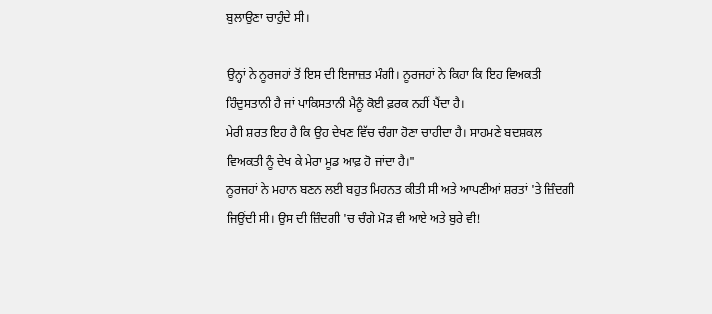ਬੁਲਾਉਣਾ ਚਾਹੁੰਦੇ ਸੀ।

ਉਨ੍ਹਾਂ ਨੇ ਨੂਰਜਹਾਂ ਤੋਂ ਇਸ ਦੀ ਇਜਾਜ਼ਤ ਮੰਗੀ। ਨੂਰਜਹਾਂ ਨੇ ਕਿਹਾ ਕਿ ਇਹ ਵਿਅਕਤੀ ਹਿੰਦੁਸਤਾਨੀ ਹੈ ਜਾਂ ਪਾਕਿਸਤਾਨੀ ਮੈਨੂੰ ਕੋਈ ਫ਼ਰਕ ਨਹੀਂ ਪੈਂਦਾ ਹੈ।
ਮੇਰੀ ਸ਼ਰਤ ਇਹ ਹੈ ਕਿ ਉਹ ਦੇਖਣ ਵਿੱਚ ਚੰਗਾ ਹੋਣਾ ਚਾਹੀਦਾ ਹੈ। ਸਾਹਮਣੇ ਬਦਸ਼ਕਲ ਵਿਅਕਤੀ ਨੂੰ ਦੇਖ ਕੇ ਮੇਰਾ ਮੂਡ ਆਫ਼ ਹੋ ਜਾਂਦਾ ਹੈ।"
ਨੂਰਜਹਾਂ ਨੇ ਮਹਾਨ ਬਣਨ ਲਈ ਬਹੁਤ ਮਿਹਨਤ ਕੀਤੀ ਸੀ ਅਤੇ ਆਪਣੀਆਂ ਸ਼ਰਤਾਂ 'ਤੇ ਜ਼ਿੰਦਗੀ ਜਿਉਂਦੀ ਸੀ। ਉਸ ਦੀ ਜ਼ਿੰਦਗੀ 'ਚ ਚੰਗੇ ਮੋੜ ਵੀ ਆਏ ਅਤੇ ਬੁਰੇ ਵੀ!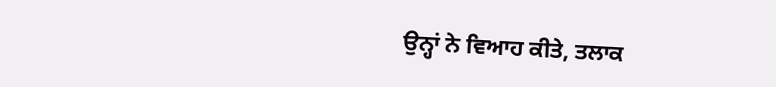ਉਨ੍ਹਾਂ ਨੇ ਵਿਆਹ ਕੀਤੇ, ਤਲਾਕ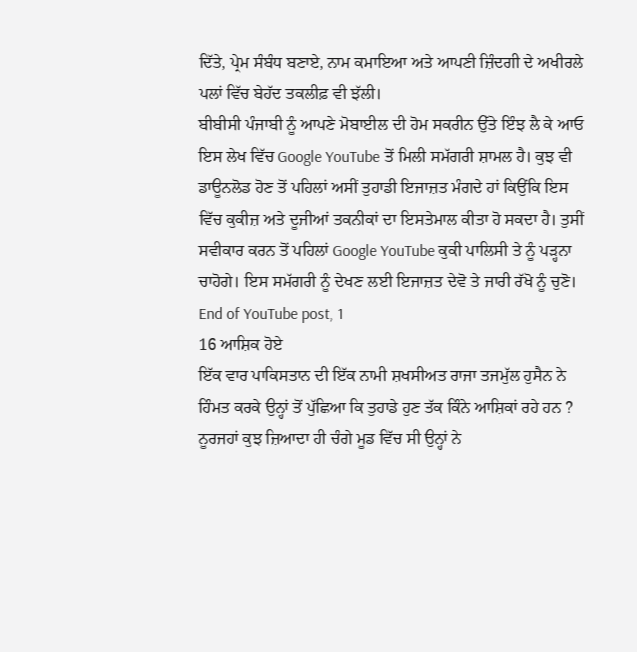ਦਿੱਤੇ, ਪ੍ਰੇਮ ਸੰਬੰਧ ਬਣਾਏ, ਨਾਮ ਕਮਾਇਆ ਅਤੇ ਆਪਣੀ ਜ਼ਿੰਦਗੀ ਦੇ ਅਖੀਰਲੇ ਪਲਾਂ ਵਿੱਚ ਬੇਹੱਦ ਤਕਲੀਫ਼ ਵੀ ਝੱਲੀ।
ਬੀਬੀਸੀ ਪੰਜਾਬੀ ਨੂੰ ਆਪਣੇ ਮੋਬਾਈਲ ਦੀ ਹੋਮ ਸਕਰੀਨ ਉੱਤੇ ਇੰਝ ਲੈ ਕੇ ਆਓ
ਇਸ ਲੇਖ ਵਿੱਚ Google YouTube ਤੋਂ ਮਿਲੀ ਸਮੱਗਰੀ ਸ਼ਾਮਲ ਹੈ। ਕੁਝ ਵੀ ਡਾਊਨਲੋਡ ਹੋਣ ਤੋਂ ਪਹਿਲਾਂ ਅਸੀਂ ਤੁਹਾਡੀ ਇਜਾਜ਼ਤ ਮੰਗਦੇ ਹਾਂ ਕਿਉਂਕਿ ਇਸ ਵਿੱਚ ਕੁਕੀਜ਼ ਅਤੇ ਦੂਜੀਆਂ ਤਕਨੀਕਾਂ ਦਾ ਇਸਤੇਮਾਲ ਕੀਤਾ ਹੋ ਸਕਦਾ ਹੈ। ਤੁਸੀਂ ਸਵੀਕਾਰ ਕਰਨ ਤੋਂ ਪਹਿਲਾਂ Google YouTube ਕੁਕੀ ਪਾਲਿਸੀ ਤੇ ਨੂੰ ਪੜ੍ਹਨਾ ਚਾਹੋਗੇ। ਇਸ ਸਮੱਗਰੀ ਨੂੰ ਦੇਖਣ ਲਈ ਇਜਾਜ਼ਤ ਦੇਵੋ ਤੇ ਜਾਰੀ ਰੱਖੋ ਨੂੰ ਚੁਣੋ।
End of YouTube post, 1
16 ਆਸ਼ਿਕ ਹੋਏ
ਇੱਕ ਵਾਰ ਪਾਕਿਸਤਾਨ ਦੀ ਇੱਕ ਨਾਮੀ ਸ਼ਖਸੀਅਤ ਰਾਜਾ ਤਜਮੁੱਲ ਹੁਸੈਨ ਨੇ ਹਿੰਮਤ ਕਰਕੇ ਉਨ੍ਹਾਂ ਤੋਂ ਪੁੱਛਿਆ ਕਿ ਤੁਹਾਡੇ ਹੁਣ ਤੱਕ ਕਿੰਨੇ ਆਸ਼ਿਕਾਂ ਰਹੇ ਹਨ ?
ਨੂਰਜਹਾਂ ਕੁਝ ਜ਼ਿਆਦਾ ਹੀ ਚੰਗੇ ਮੂਡ ਵਿੱਚ ਸੀ ਉਨ੍ਹਾਂ ਨੇ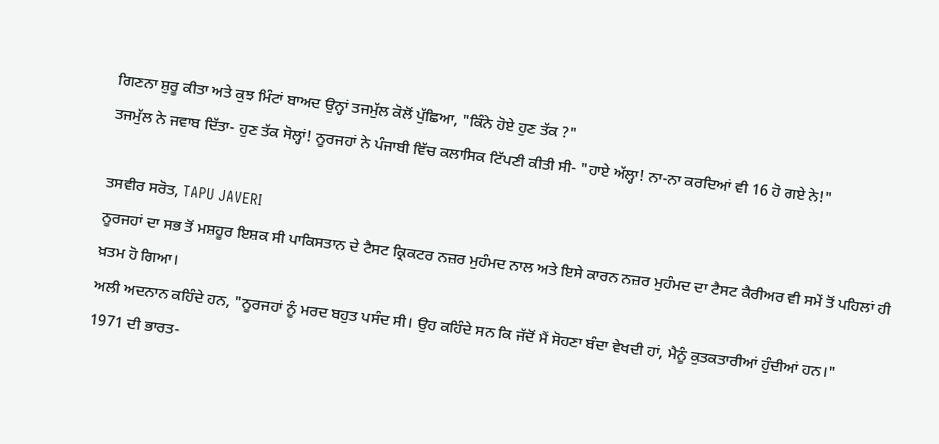ਗਿਣਨਾ ਸ਼ੁਰੂ ਕੀਤਾ ਅਤੇ ਕੁਝ ਮਿੰਟਾਂ ਬਾਅਦ ਉਨ੍ਹਾਂ ਤਜਮੁੱਲ ਕੋਲੋਂ ਪੁੱਛਿਆ, "ਕਿੰਨੇ ਹੋਏ ਹੁਣ ਤੱਕ ?"
ਤਜਮੁੱਲ ਨੇ ਜਵਾਬ ਦਿੱਤਾ- ਹੁਣ ਤੱਕ ਸੋਲ੍ਹਾਂ! ਨੂਰਜਹਾਂ ਨੇ ਪੰਜਾਬੀ ਵਿੱਚ ਕਲਾਸਿਕ ਟਿੱਪਣੀ ਕੀਤੀ ਸੀ- "ਹਾਏ ਅੱਲ੍ਹਾ! ਨਾ-ਨਾ ਕਰਦਿਆਂ ਵੀ 16 ਹੋ ਗਏ ਨੇ!"

ਤਸਵੀਰ ਸਰੋਤ, TAPU JAVERI
ਨੂਰਜਹਾਂ ਦਾ ਸਭ ਤੋਂ ਮਸ਼ਹੂਰ ਇਸ਼ਕ ਸੀ ਪਾਕਿਸਤਾਨ ਦੇ ਟੈਸਟ ਕ੍ਰਿਕਟਰ ਨਜ਼ਰ ਮੁਹੰਮਦ ਨਾਲ ਅਤੇ ਇਸੇ ਕਾਰਨ ਨਜ਼ਰ ਮੁਹੰਮਦ ਦਾ ਟੈਸਟ ਕੈਰੀਅਰ ਵੀ ਸਮੇਂ ਤੋਂ ਪਹਿਲਾਂ ਹੀ ਖ਼ਤਮ ਹੋ ਗਿਆ।
ਅਲੀ ਅਦਨਾਨ ਕਹਿੰਦੇ ਹਨ, "ਨੂਰਜਹਾਂ ਨੂੰ ਮਰਦ ਬਹੁਤ ਪਸੰਦ ਸੀ। ਉਹ ਕਹਿੰਦੇ ਸਨ ਕਿ ਜੱਦੋਂ ਮੈਂ ਸੋਹਣਾ ਬੰਦਾ ਵੇਖਦੀ ਹਾਂ, ਮੈਨੂੰ ਕੁਤਕਤਾਰੀਆਂ ਹੁੰਦੀਆਂ ਹਨ।"
1971 ਦੀ ਭਾਰਤ-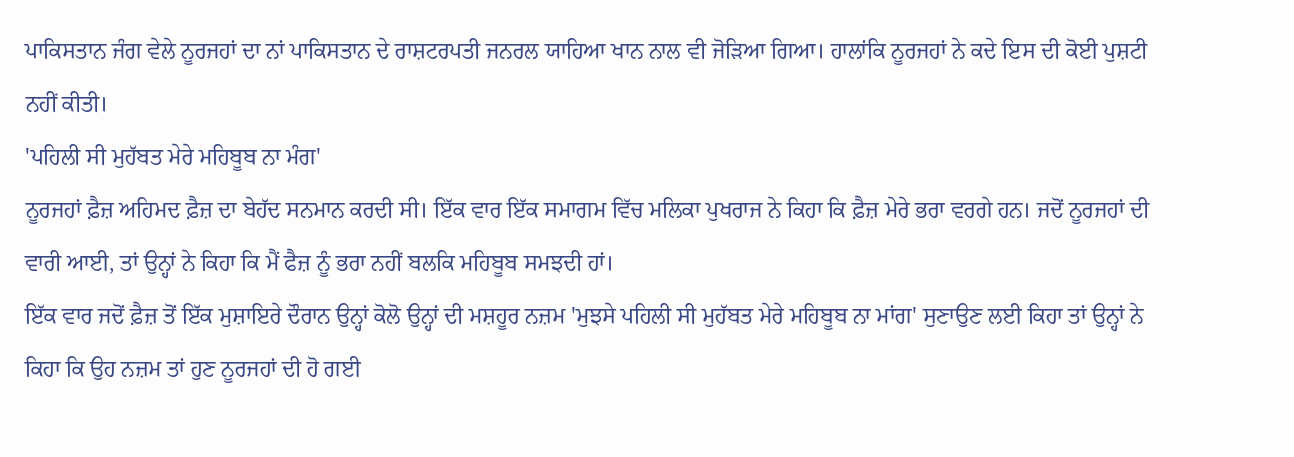ਪਾਕਿਸਤਾਨ ਜੰਗ ਵੇਲੇ ਨੂਰਜਹਾਂ ਦਾ ਨਾਂ ਪਾਕਿਸਤਾਨ ਦੇ ਰਾਸ਼ਟਰਪਤੀ ਜਨਰਲ ਯਾਹਿਆ ਖਾਨ ਨਾਲ ਵੀ ਜੋੜਿਆ ਗਿਆ। ਹਾਲਾਂਕਿ ਨੂਰਜਹਾਂ ਨੇ ਕਦੇ ਇਸ ਦੀ ਕੋਈ ਪੁਸ਼ਟੀ ਨਹੀਂ ਕੀਤੀ।
'ਪਹਿਲੀ ਸੀ ਮੁਹੱਬਤ ਮੇਰੇ ਮਹਿਬੂਬ ਨਾ ਮੰਗ'
ਨੂਰਜਹਾਂ ਫ਼ੈਜ਼ ਅਹਿਮਦ ਫ਼ੈਜ਼ ਦਾ ਬੇਹੱਦ ਸਨਮਾਨ ਕਰਦੀ ਸੀ। ਇੱਕ ਵਾਰ ਇੱਕ ਸਮਾਗਮ ਵਿੱਚ ਮਲਿਕਾ ਪੁਖਰਾਜ ਨੇ ਕਿਹਾ ਕਿ ਫ਼ੈਜ਼ ਮੇਰੇ ਭਰਾ ਵਰਗੇ ਹਨ। ਜਦੋਂ ਨੂਰਜਹਾਂ ਦੀ ਵਾਰੀ ਆਈ, ਤਾਂ ਉਨ੍ਹਾਂ ਨੇ ਕਿਹਾ ਕਿ ਮੈਂ ਫੈਜ਼ ਨੂੰ ਭਰਾ ਨਹੀਂ ਬਲਕਿ ਮਹਿਬੂਬ ਸਮਝਦੀ ਹਾਂ।
ਇੱਕ ਵਾਰ ਜਦੋਂ ਫ਼ੈਜ਼ ਤੋਂ ਇੱਕ ਮੁਸ਼ਾਇਰੇ ਦੌਰਾਨ ਉਨ੍ਹਾਂ ਕੋਲੋ ਉਨ੍ਹਾਂ ਦੀ ਮਸ਼ਹੂਰ ਨਜ਼ਮ 'ਮੁਝਸੇ ਪਹਿਲੀ ਸੀ ਮੁਹੱਬਤ ਮੇਰੇ ਮਹਿਬੂਬ ਨਾ ਮਾਂਗ' ਸੁਣਾਉਣ ਲਈ ਕਿਹਾ ਤਾਂ ਉਨ੍ਹਾਂ ਨੇ ਕਿਹਾ ਕਿ ਉਹ ਨਜ਼ਮ ਤਾਂ ਹੁਣ ਨੂਰਜਹਾਂ ਦੀ ਹੋ ਗਈ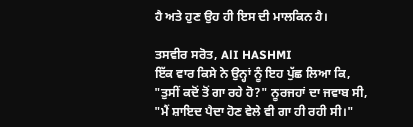ਹੈ ਅਤੇ ਹੁਣ ਉਹ ਹੀ ਇਸ ਦੀ ਮਾਲਕਿਨ ਹੈ।

ਤਸਵੀਰ ਸਰੋਤ, AlI HASHMI
ਇੱਕ ਵਾਰ ਕਿਸੇ ਨੇ ਉਨ੍ਹਾਂ ਨੂੰ ਇਹ ਪੁੱਛ ਲਿਆ ਕਿ, "ਤੁਸੀਂ ਕਦੋਂ ਤੋਂ ਗਾ ਰਹੇ ਹੋ?" ਨੂਰਜਹਾਂ ਦਾ ਜਵਾਬ ਸੀ, "ਮੈਂ ਸ਼ਾਇਦ ਪੈਦਾ ਹੋਣ ਵੇਲੇ ਵੀ ਗਾ ਹੀ ਰਹੀ ਸੀ।"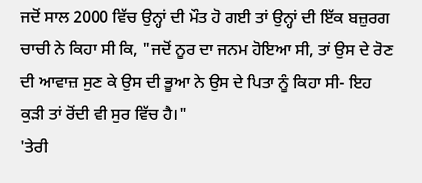ਜਦੋਂ ਸਾਲ 2000 ਵਿੱਚ ਉਨ੍ਹਾਂ ਦੀ ਮੌਤ ਹੋ ਗਈ ਤਾਂ ਉਨ੍ਹਾਂ ਦੀ ਇੱਕ ਬਜ਼ੁਰਗ ਚਾਚੀ ਨੇ ਕਿਹਾ ਸੀ ਕਿ, "ਜਦੋਂ ਨੂਰ ਦਾ ਜਨਮ ਹੋਇਆ ਸੀ, ਤਾਂ ਉਸ ਦੇ ਰੋਣ ਦੀ ਆਵਾਜ਼ ਸੁਣ ਕੇ ਉਸ ਦੀ ਭੂਆ ਨੇ ਉਸ ਦੇ ਪਿਤਾ ਨੂੰ ਕਿਹਾ ਸੀ- ਇਹ ਕੁੜੀ ਤਾਂ ਰੋਂਦੀ ਵੀ ਸੁਰ ਵਿੱਚ ਹੈ।"
'ਤੇਰੀ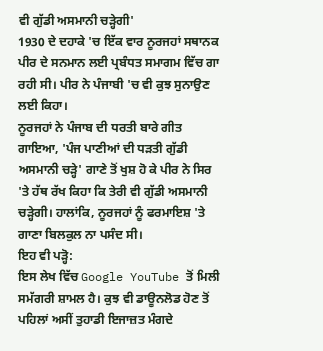ਵੀ ਗੁੱਡੀ ਅਸਮਾਨੀ ਚੜ੍ਹੇਗੀ'
1930 ਦੇ ਦਹਾਕੇ 'ਚ ਇੱਕ ਵਾਰ ਨੂਰਜਹਾਂ ਸਥਾਨਕ ਪੀਰ ਦੇ ਸਨਮਾਨ ਲਈ ਪ੍ਰਬੰਧਤ ਸਮਾਗਮ ਵਿੱਚ ਗਾ ਰਹੀ ਸੀ। ਪੀਰ ਨੇ ਪੰਜਾਬੀ 'ਚ ਵੀ ਕੁਝ ਸੁਨਾਉਣ ਲਈ ਕਿਹਾ।
ਨੂਰਜਹਾਂ ਨੇ ਪੰਜਾਬ ਦੀ ਧਰਤੀ ਬਾਰੇ ਗੀਤ ਗਾਇਆ, 'ਪੰਜ ਪਾਣੀਆਂ ਦੀ ਧੜਤੀ ਗੁੱਡੀ ਅਸਮਾਨੀ ਚੜ੍ਹੇ' ਗਾਣੇ ਤੋਂ ਖੁਸ਼ ਹੋ ਕੇ ਪੀਰ ਨੇ ਸਿਰ 'ਤੇ ਹੱਥ ਰੱਖ ਕਿਹਾ ਕਿ ਤੇਰੀ ਵੀ ਗੁੱਡੀ ਅਸਮਾਨੀ ਚੜ੍ਹੇਗੀ। ਹਾਲਾਂਕਿ, ਨੂਰਜਹਾਂ ਨੂੰ ਫਰਮਾਇਸ਼ 'ਤੇ ਗਾਣਾ ਬਿਲਕੁਲ ਨਾ ਪਸੰਦ ਸੀ।
ਇਹ ਵੀ ਪੜ੍ਹੋ:
ਇਸ ਲੇਖ ਵਿੱਚ Google YouTube ਤੋਂ ਮਿਲੀ ਸਮੱਗਰੀ ਸ਼ਾਮਲ ਹੈ। ਕੁਝ ਵੀ ਡਾਊਨਲੋਡ ਹੋਣ ਤੋਂ ਪਹਿਲਾਂ ਅਸੀਂ ਤੁਹਾਡੀ ਇਜਾਜ਼ਤ ਮੰਗਦੇ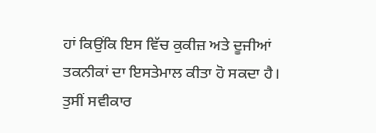ਹਾਂ ਕਿਉਂਕਿ ਇਸ ਵਿੱਚ ਕੁਕੀਜ਼ ਅਤੇ ਦੂਜੀਆਂ ਤਕਨੀਕਾਂ ਦਾ ਇਸਤੇਮਾਲ ਕੀਤਾ ਹੋ ਸਕਦਾ ਹੈ। ਤੁਸੀਂ ਸਵੀਕਾਰ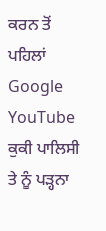ਕਰਨ ਤੋਂ ਪਹਿਲਾਂ Google YouTube ਕੁਕੀ ਪਾਲਿਸੀ ਤੇ ਨੂੰ ਪੜ੍ਹਨਾ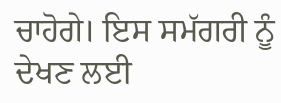ਚਾਹੋਗੇ। ਇਸ ਸਮੱਗਰੀ ਨੂੰ ਦੇਖਣ ਲਈ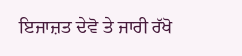ਇਜਾਜ਼ਤ ਦੇਵੋ ਤੇ ਜਾਰੀ ਰੱਖੋ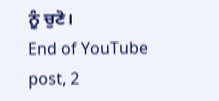ਨੂੰ ਚੁਣੋ।
End of YouTube post, 2